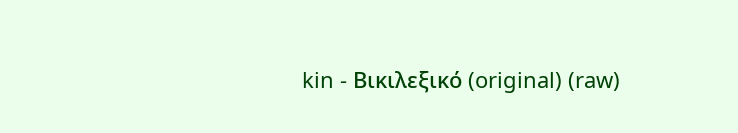kin - Βικιλεξικό (original) (raw)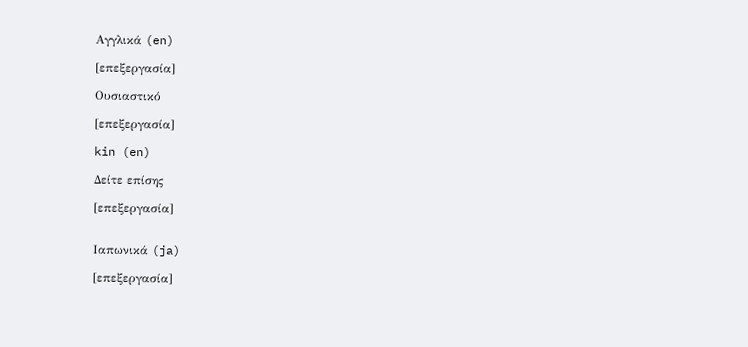Αγγλικά (en)

[επεξεργασία]

Ουσιαστικό

[επεξεργασία]

kin (en)

Δείτε επίσης

[επεξεργασία]


Ιαπωνικά (ja)

[επεξεργασία]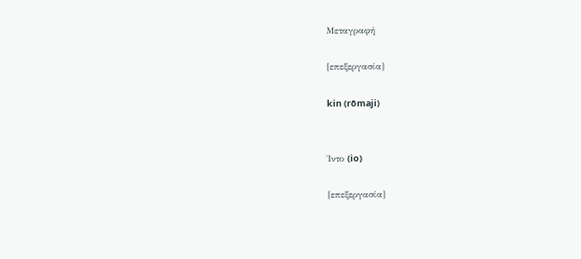Μεταγραφή

[επεξεργασία]

kin (rōmaji)


Ίντο (io)

[επεξεργασία]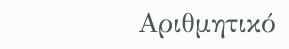Αριθμητικό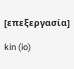[επεξεργασία]

kin (io)